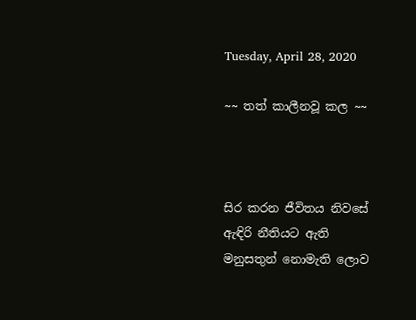Tuesday, April 28, 2020

~~ තත් කාලීනවූ කල ~~



සිර කරන ජීවිතය නිවසේ
ඇඳිරි නීතියට ඇති
මනුසතුන් නොමැති ලොව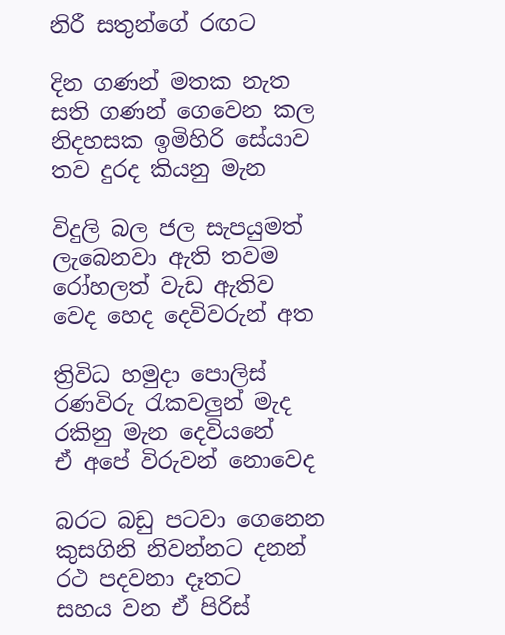නිරී සතුන්ගේ රඟට

දින ගණන් මතක නැත
සති ගණන් ගෙවෙන කල
නිදහසක ඉමිහිරි සේයාව
තව දුරද කියනු මැන

විදුලි බල ජල සැපයුමත්
ලැබෙනවා ඇති තවම
රෝහලත් වැඩ ඇතිව
වෙද හෙද දෙවිවරුන් අත

ත්‍රිවිධ හමුදා පොලිස්
රණවිරු රැකවලුන් මැද
රකිනු මැන දෙවියනේ
ඒ අපේ විරුවන් නොවෙද

බරට බඩු පටවා ගෙනෙන
කුසගිනි නිවන්නට දනන්
රථ පදවනා දෑතට
සහය වන ඒ පිරිස්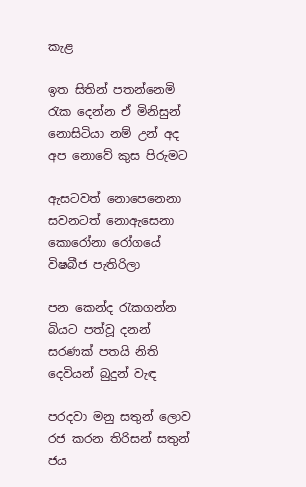කැළ

ඉත සිතින් පතන්නෙමි
රැක දෙන්න ඒ මිනිසුන්
නොසිටියා නම් උන් අද
අප නොවේ කුස පිරුමට

ඇසටවත් නොපෙනෙනා
සවනටත් නොඇසෙනා
කොරෝනා රෝගයේ
විෂබීජ පැතිරිලා

පන කෙන්ද රැකගන්න
බියට පත්වූ දනන්
සරණක් පතයි නිති
දෙවියන් බුදුන් වැඳ

පරදවා මනු සතුන් ලොව
රජ කරන තිරිසන් සතුන්
ජය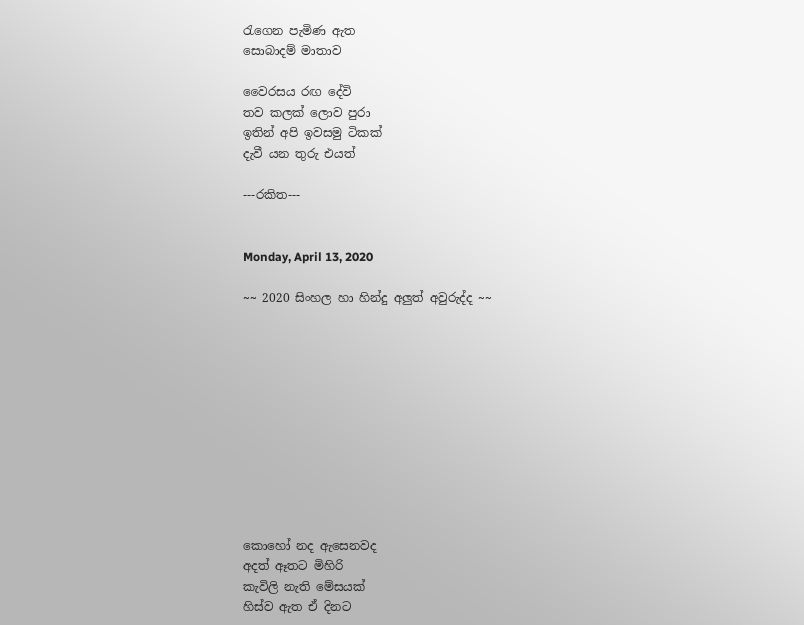රැගෙන පැමිණ ඇත
සොබාදම් මාතාව

වෛරසය රඟ දේවි
තව කලක් ලොව පුරා
ඉතින් අපි ඉවසමු ටිකක්
දැවී යන තුරු එයත්

---රකිත---


Monday, April 13, 2020

~~ 2020 සිංහල හා හින්දු අලුත් අවුරුද්ද ~~











කොහෝ නද ඇසෙනවද
අදත් ඈතට මිහිරි
කැවිලි නැති මේසයක්
හිස්ව ඇත ඒ දිනට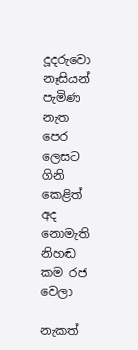දූදරුවො නෑසියන්
පැමිණ නැත පෙර ලෙසට
ගිනි කෙළිත් අද නොමැති
නිහඬ කම රජ වෙලා

නැකත්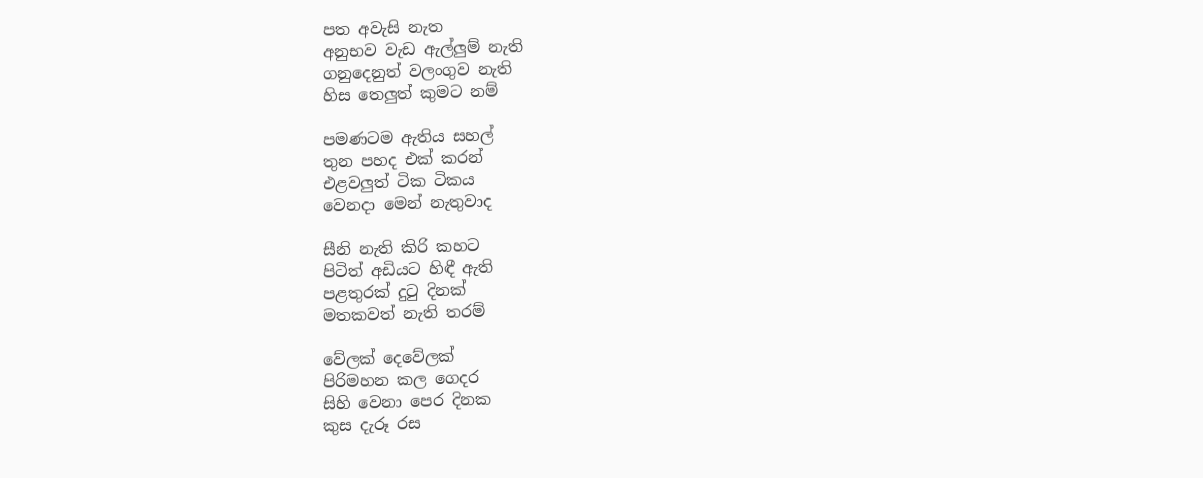පත අවැසි නැත
අනුභව වැඩ ඇල්ලුම් නැති
ගනුදෙනුත් වලංගුව නැති
හිස තෙලුත් කුමට නම්

පමණටම ඇතිය සහල්
තුන පහද එක් කරන්
එළවලුත් ටික ටිකය
වෙනදා මෙන් නැතුවාද

සීනි නැති කිරි කහට
පිටිත් අඩියට හිඳී ඇති
පළතුරක් දුටු දිනක්
මතකවත් නැති තරම්

වේලක් දෙවේලක්
පිරිමහන කල ගෙදර
සිහි වෙනා පෙර දිනක
කුස දැරූ රස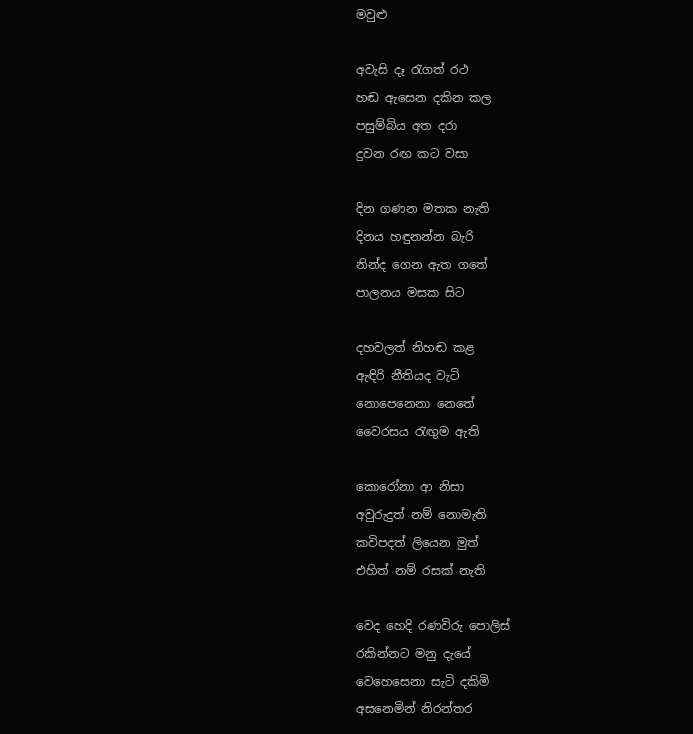මවුළු

අවැසි දෑ රැගත් රථ
හඬ ඇසෙන දකින කල
පසුම්බිය අත දරා
දුවන රඟ කට වසා

දින ගණන මතක නැති
දිනය හඳුනන්න බැරි
නින්ද ගෙන ඇත ගතේ
පාලනය මසක සිට

දහවලත් නිහඬ කළ
ඇඳිරි නීතියද වැටි
නොපෙනෙනා නෙතේ
වෛරසය රැඟුම ඇති

කොරෝනා ආ නිසා
අවුරුදුත් නම් නොමැති
කවිපදත් ලියෙන මුත්
එහිත් නම් රසක් නැති

වෙද හෙදි රණවිරු පොලිස්
රකින්නට මනු දැයේ
වෙහෙසෙනා සැටි දකිමි
අසනෙමින් නිරන්තර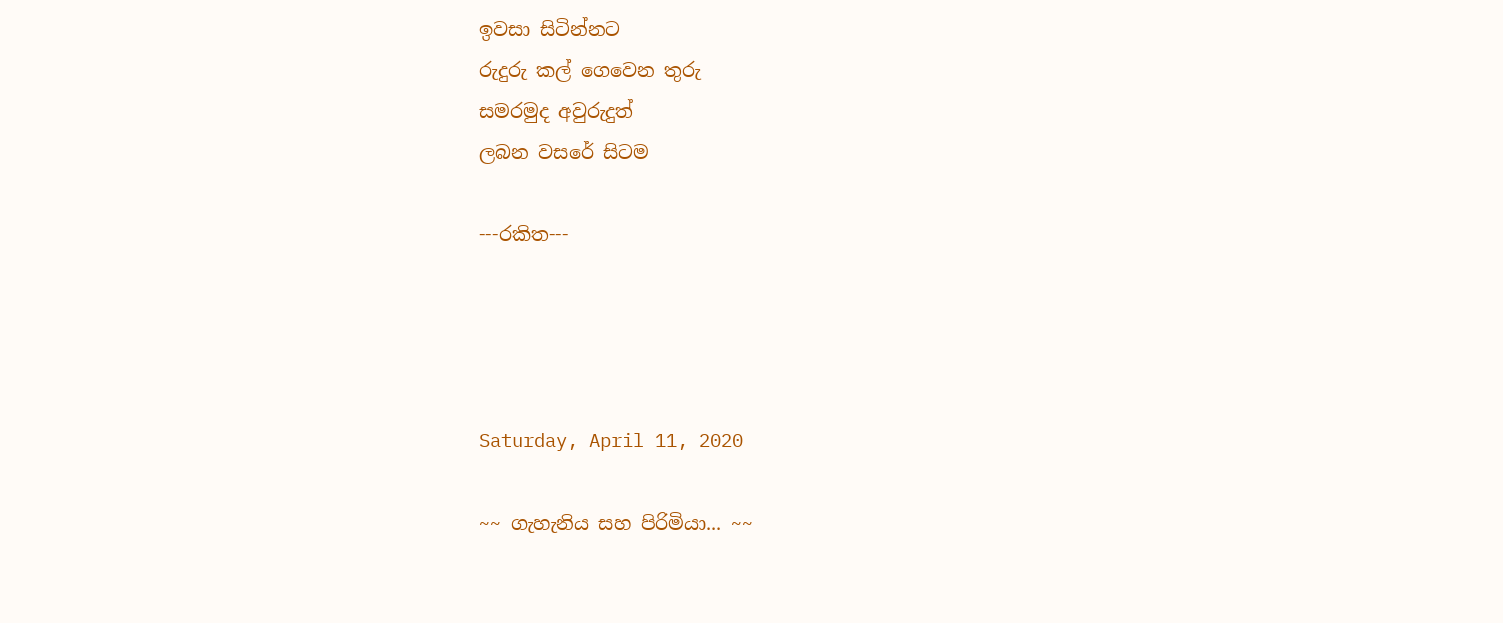ඉවසා සිටින්නට
රුදුරු කල් ගෙවෙන තුරු
සමරමුද අවුරුදුත්
ලබන වසරේ සිටම

---රකිත---




Saturday, April 11, 2020

~~ ගැහැනිය සහ පිරිමියා... ~~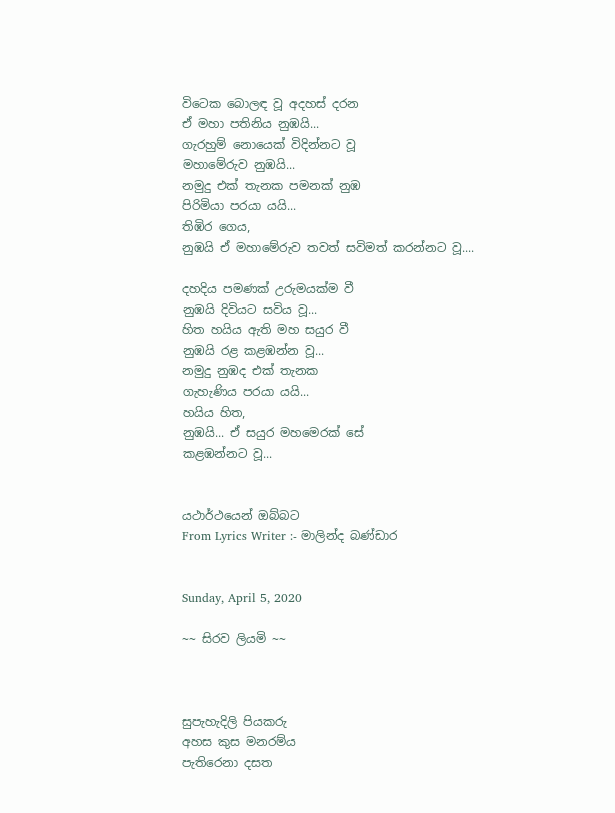විටෙක බොලඳ වූ අදහස් දරන
ඒ මහා පතිනිය නුඹයි...
ගැරහුම් නොයෙක් විදින්නට වූ
මහාමේරුව නුඹයි...
නමුදු එක් තැනක පමනක් නුඹ
පිරිමියා පරයා යයි...
තිඹිර ගෙය,
නුඹයි ඒ මහාමේරුව තවත් සවිමත් කරන්නට වූ....

දහදිය පමණක් උරුමයක්ම වී
නුඹයි දිවියට සවිය වූ...
හිත හයිය ඇති මහ සයුර වී
නුඹයි රළ කළඹන්න වූ...
නමුදු නුඹද එක් තැනක
ගැහැණිය පරයා යයි...
හයිය හිත,
නුඹයි... ඒ සයුර මහමෙරක් සේ
කළඹන්නට වූ...


යථාර්ථයෙන් ඔබ්බට
From Lyrics Writer :- මාලින්ද බණ්ඩාර


Sunday, April 5, 2020

~~ සිරව ලියමි ~~



සුපැහැදිලි පියකරු
අහස කුස මනරම්ය
පැතිරෙනා දසත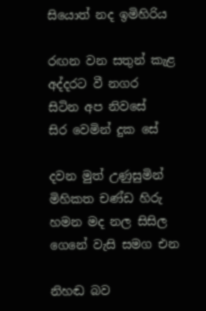සියොත් නද ඉමිහිරිය

රඟන වන සතුන් කැළ
අද්දරට වී නගර
සිටින අප නිවසේ
සිර වෙමින් දුක සේ

දවන මුත් උණුසුමින්
මිහිකත චණ්ඩ හිරු
හමන මද නල සිසිල
ගෙනේ වැසි සමග එන

නිහඬ බව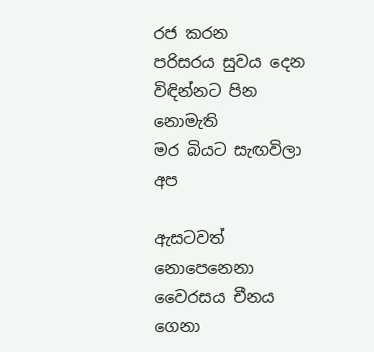රජ කරන
පරිසරය සුවය දෙන
විඳින්නට පින නොමැති
මර බියට සැඟවිලා අප

ඇසටවත් නොපෙනෙනා
වෛරසය චීනය ගෙනා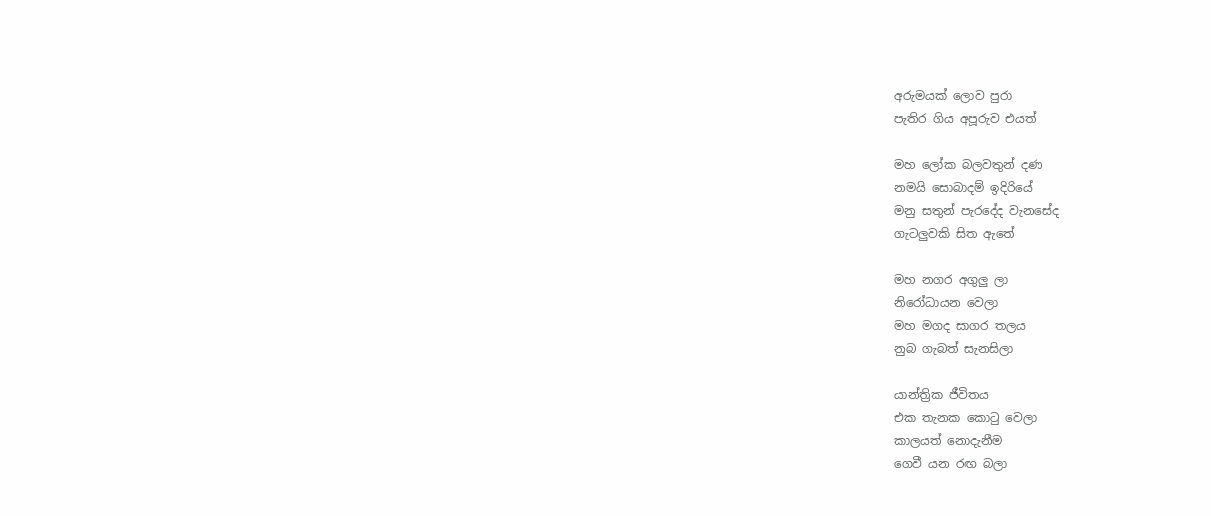අරුමයක් ලොව පුරා
පැතිර ගිය අපූරුව එයත්

මහ ලෝක බලවතුන් දණ
නමයි සොබාදම් ඉදිරියේ
මනු සතුන් පැරදේද වැනසේද
ගැටලුවකි සිත ඇතේ

මහ නගර අගුලු ලා
නිරෝධායන වෙලා
මහ මගද සාගර තලය
නුබ ගැබත් සැනසිලා

යාන්ත්‍රික ජීවිතය
එක තැනක කොටු වෙලා
කාලයත් නොදැනීම
ගෙවී යන රඟ බලා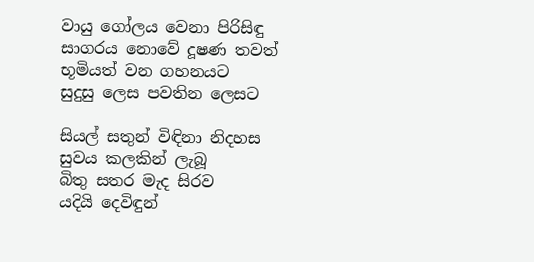වායු ගෝලය වෙනා පිරිසිඳු
සාගරය නොවේ දූෂණ තවත්
භූමියත් වන ගහනයට
සුදුසු ලෙස පවතින ලෙසට

සියල් සතුන් විඳිනා නිදහස
සුවය කලකින් ලැබූ
බිතු සතර මැද සිරව
යදියි දෙවිඳුන්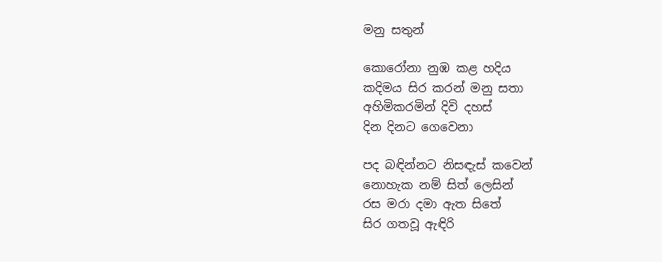මනු සතුන්

කොරෝනා නුඹ කළ හදිය
කදිමය සිර කරන් මනු සතා
අහිමිකරමින් දිවි දහස්
දින දිනට ගෙවෙනා

පද බඳින්නට නිසඳැස් කවෙන්
නොහැක නම් සිත් ලෙසින්
රස මරා දමා ඇත සිතේ
සිර ගතවූ ඇඳිරි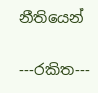නීතියෙන්

---රකිත---